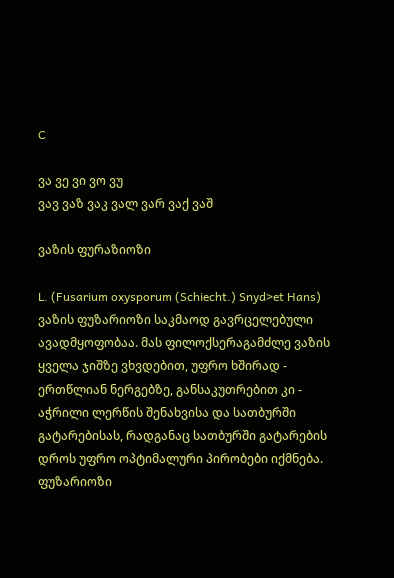C

ვა ვე ვი ვო ვუ
ვავ ვაზ ვაკ ვალ ვარ ვაქ ვაშ

ვაზის ფურაზიოზი

L. (Fusarium oxysporum (Schiecht.) Snyd>et Hans)
ვაზის ფუზარიოზი საკმაოდ გავრცელებული ავადმყოფობაა. მას ფილოქსერაგამძლე ვაზის ყველა ჯიშზე ვხვდებით, უფრო ხშირად - ერთწლიან ნერგებზე, განსაკუთრებით კი - აჭრილი ლერწის შენახვისა და სათბურში გატარებისას, რადგანაც სათბურში გატარების დროს უფრო ოპტიმალური პირობები იქმნება. ფუზარიოზი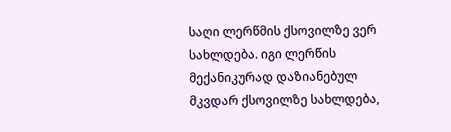საღი ლერწმის ქსოვილზე ვერ სახლდება. იგი ლერწის მექანიკურად დაზიანებულ მკვდარ ქსოვილზე სახლდება,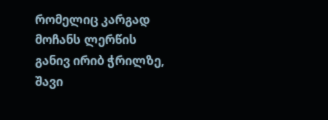რომელიც კარგად მოჩანს ლერწის განივ ირიბ ჭრილზე, შავი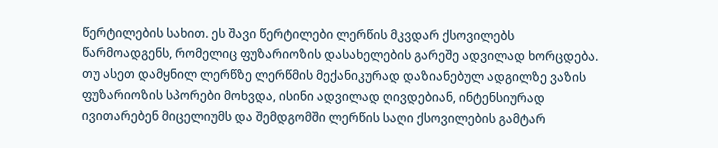წერტილების სახით. ეს შავი წერტილები ლერწის მკვდარ ქსოვილებს წარმოადგენს, რომელიც ფუზარიოზის დასახელების გარეშე ადვილად ხორცდება. თუ ასეთ დამყნილ ლერწზე ლერწმის მექანიკურად დაზიანებულ ადგილზე ვაზის ფუზარიოზის სპორები მოხვდა, ისინი ადვილად ღივდებიან, ინტენსიურად ივითარებენ მიცელიუმს და შემდგომში ლერწის საღი ქსოვილების გამტარ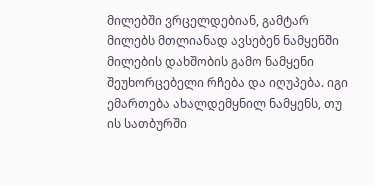მილებში ვრცელდებიან, გამტარ მილებს მთლიანად ავსებენ ნამყენში მილების დახშობის გამო ნამყენი შეუხორცებელი რჩება და იღუპება. იგი ემართება ახალდემყნილ ნამყენს, თუ ის სათბურში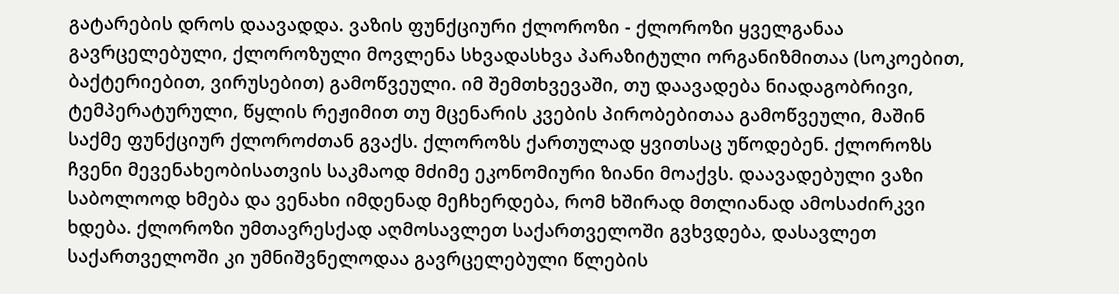გატარების დროს დაავადდა. ვაზის ფუნქციური ქლოროზი - ქლოროზი ყველგანაა გავრცელებული, ქლოროზული მოვლენა სხვადასხვა პარაზიტული ორგანიზმითაა (სოკოებით, ბაქტერიებით, ვირუსებით) გამოწვეული. იმ შემთხვევაში, თუ დაავადება ნიადაგობრივი, ტემპერატურული, წყლის რეჟიმით თუ მცენარის კვების პირობებითაა გამოწვეული, მაშინ საქმე ფუნქციურ ქლოროძთან გვაქს. ქლოროზს ქართულად ყვითსაც უწოდებენ. ქლოროზს ჩვენი მევენახეობისათვის საკმაოდ მძიმე ეკონომიური ზიანი მოაქვს. დაავადებული ვაზი საბოლოოდ ხმება და ვენახი იმდენად მეჩხერდება, რომ ხშირად მთლიანად ამოსაძირკვი ხდება. ქლოროზი უმთავრესქად აღმოსავლეთ საქართველოში გვხვდება, დასავლეთ საქართველოში კი უმნიშვნელოდაა გავრცელებული წლების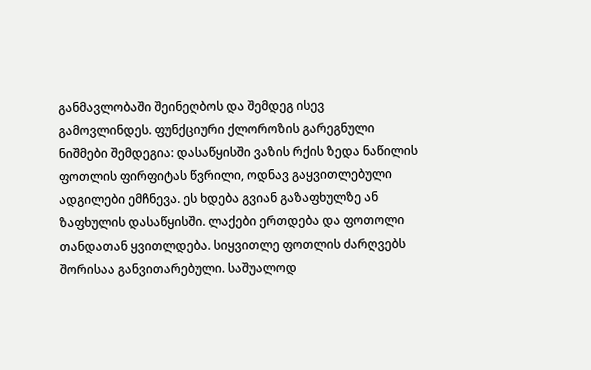განმავლობაში შეინეღბოს და შემდეგ ისევ გამოვლინდეს. ფუნქციური ქლოროზის გარეგნული ნიშმები შემდეგია: დასაწყისში ვაზის რქის ზედა ნაწილის ფოთლის ფირფიტას წვრილი, ოდნავ გაყვითლებული ადგილები ემჩნევა. ეს ხდება გვიან გაზაფხულზე ან ზაფხულის დასაწყისში. ლაქები ერთდება და ფოთოლი თანდათან ყვითლდება. სიყვითლე ფოთლის ძარღვებს შორისაა განვითარებული. საშუალოდ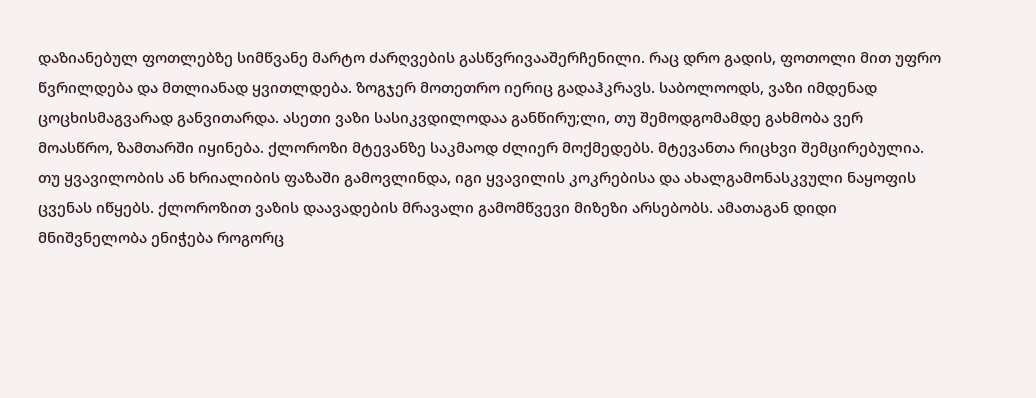დაზიანებულ ფოთლებზე სიმწვანე მარტო ძარღვების გასწვრივააშერჩენილი. რაც დრო გადის, ფოთოლი მით უფრო წვრილდება და მთლიანად ყვითლდება. ზოგჯერ მოთეთრო იერიც გადაჰკრავს. საბოლოოდს, ვაზი იმდენად ცოცხისმაგვარად განვითარდა. ასეთი ვაზი სასიკვდილოდაა განწირუ;ლი, თუ შემოდგომამდე გახმობა ვერ მოასწრო, ზამთარში იყინება. ქლოროზი მტევანზე საკმაოდ ძლიერ მოქმედებს. მტევანთა რიცხვი შემცირებულია. თუ ყვავილობის ან ხრიალიბის ფაზაში გამოვლინდა, იგი ყვავილის კოკრებისა და ახალგამონასკვული ნაყოფის ცვენას იწყებს. ქლოროზით ვაზის დაავადების მრავალი გამომწვევი მიზეზი არსებობს. ამათაგან დიდი მნიშვნელობა ენიჭება როგორც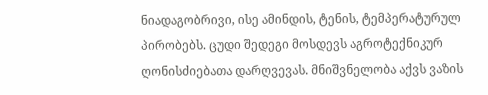ნიადაგობრივი, ისე ამინდის, ტენის, ტემპერატურულ პირობებს. ცუდი შედეგი მოსდევს აგროტექნიკურ ღონისძიებათა დარღვევას. მნიშვნელობა აქვს ვაზის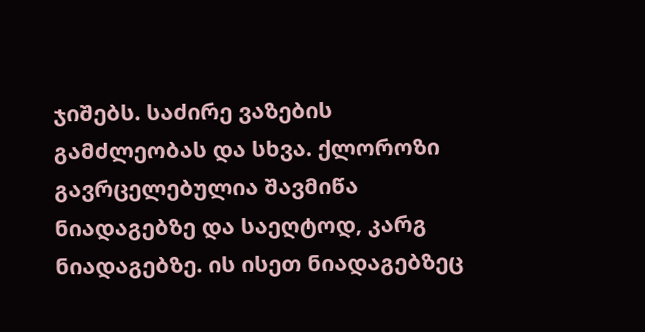ჯიშებს. საძირე ვაზების გამძლეობას და სხვა. ქლოროზი გავრცელებულია შავმიწა ნიადაგებზე და საეღტოდ, კარგ ნიადაგებზე. ის ისეთ ნიადაგებზეც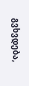გვხვდება,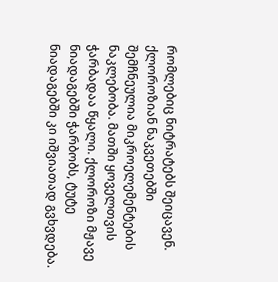რომლებიც ნიტრატებს შეიცავენ. ქლოროზიან ნაკვეთებში შემჩნეულია მიკროელემენტების ნაკლებობა. მათში ყოველთვის ჭარბადაა წყალი. ქლოროზი მჟავე ნიადაგებში ჭარბობს, ტუტე ნიადაგებში კი იშვიათად გვხვდება.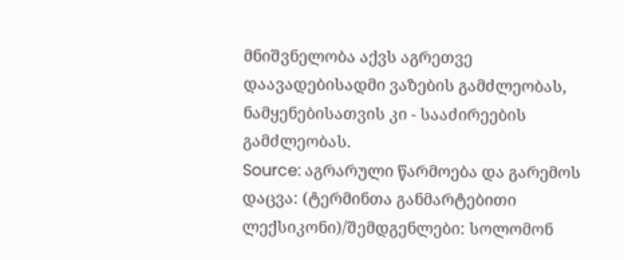მნიშვნელობა აქვს აგრეთვე დაავადებისადმი ვაზების გამძლეობას, ნამყენებისათვის კი - სააძირეების გამძლეობას.
Source: აგრარული წარმოება და გარემოს დაცვა: (ტერმინთა განმარტებითი ლექსიკონი)/შემდგენლები: სოლომონ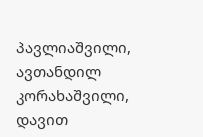პავლიაშვილი, ავთანდილ კორახაშვილი, დავით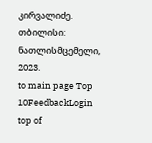კირვალიძე. თბილისი: ნათლისმცემელი, 2023.
to main page Top 10FeedbackLogin top of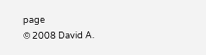page
© 2008 David A.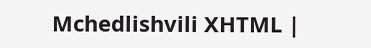Mchedlishvili XHTML |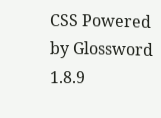CSS Powered by Glossword 1.8.9